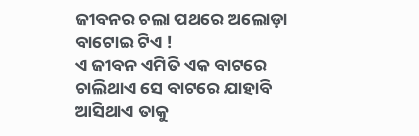ଜୀବନର ଚଲା ପଥରେ ଅଲୋଡ଼ା ବାଟୋଇ ଟିଏ !
ଏ ଜୀବନ ଏମିତି ଏକ ବାଟରେ ଚାଲିଥାଏ ସେ ବାଟରେ ଯାହାବି ଆସିଥାଏ ତାକୁ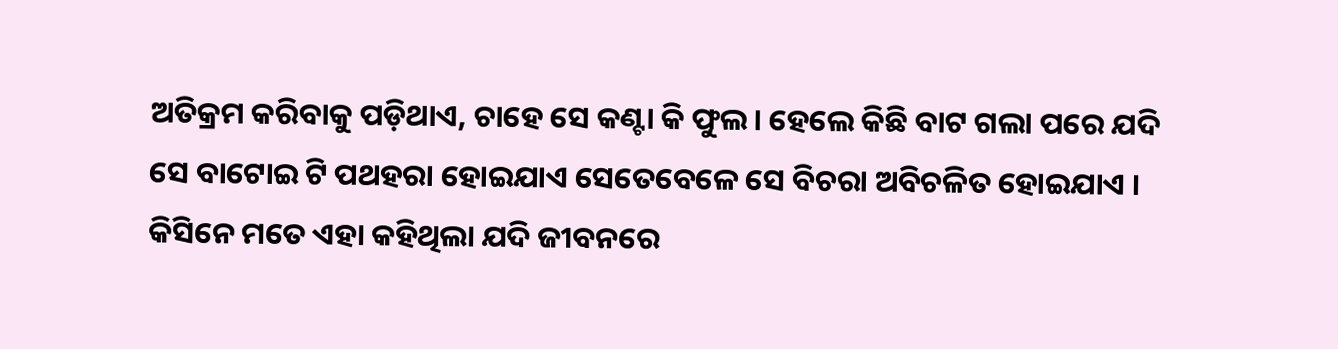ଅତିକ୍ରମ କରିବାକୁ ପଡ଼ିଥାଏ, ଚାହେ ସେ କଣ୍ଟା କି ଫୁଲ। ହେଲେ କିଛି ବାଟ ଗଲା ପରେ ଯଦି ସେ ବାଟୋଇ ଟି ପଥହରା ହୋଇଯାଏ ସେତେବେଳେ ସେ ବିଚରା ଅବିଚଳିତ ହୋଇଯାଏ । କିସିନେ ମତେ ଏହା କହିଥିଲା ଯଦି ଜୀବନରେ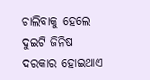ଚାଲିବାକୁ ହେଲେ ଦୁଇଟି ଜିନିଷ ଦରକାର ହୋଇଥାଏ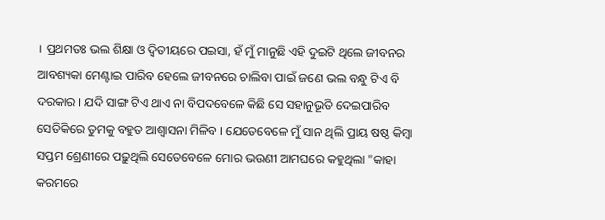। ପ୍ରଥମତଃ ଭଲ ଶିକ୍ଷା ଓ ଦ୍ଵିତୀୟରେ ପଇସା, ହଁ ମୁଁ ମାନୁଛି ଏହି ଦୁଇଟି ଥିଲେ ଜୀବନର ଆବଶ୍ୟକା ମେଣ୍ଟାଇ ପାରିବ ହେଲେ ଜୀବନରେ ଚାଲିବା ପାଇଁ ଜଣେ ଭଲ ବନ୍ଧୁ ଟିଏ ବି ଦରକାର । ଯଦି ସାଙ୍ଗ ଟିଏ ଥାଏ ନା ବିପଦବେଳେ କିଛି ସେ ସହାନୁଭୂତି ଦେଇପାରିବ ସେତିକିରେ ତୁମକୁ ବହୁତ ଆଶ୍ୱାସନା ମିଳିବ । ଯେତେବେଳେ ମୁଁ ସାନ ଥିଲି ପ୍ରାୟ ଷଷ୍ଠ କିମ୍ବା ସପ୍ତମ ଶ୍ରେଣୀରେ ପଢ଼ୁଥିଲି ସେତେବେଳେ ମୋର ଭଉଣୀ ଆମଘରେ କହୁଥିଲା "କାହା କରମରେ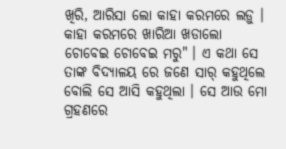ଖିରି, ଆରିସା ଲୋ କାହା କରମରେ ଲଡ଼ୁ । କାହା କରମରେ ଖାରିଆ ଖଡାଲୋ ଚୋବେଇ ଚୋବେଇ ମରୁ" । ଏ କଥା ସେ ତାଙ୍କ ବିଦ୍ୟାଳୟ ରେ ଜଣେ ସାର୍ କହୁଥିଲେ ବୋଲି ସେ ଆସି କହୁଥିଲା । ସେ ଆଉ ମୋ ଗ୍ରହଣରେ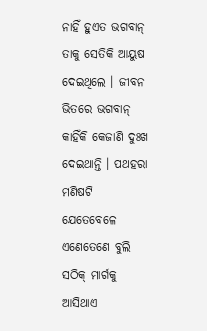ନାହିଁ ହୁଏତ ଭଗବାନ୍ ତାକୁ ସେତିକି ଆୟୁଷ ଦେଇଥିଲେ । ଜୀବନ ଭିତରେ ଭଗବାନ୍ କାହିଁକି କେଜାଣି ଦୁଃଖ ଦେଇଥାନ୍ତି । ପଥହରା ମଣିଷଟି ଯେତେବେଳେ ଏଣେତେଣେ ବୁଲି ସଠିକ୍ ମାର୍ଗକୁ ଆସିଥାଏ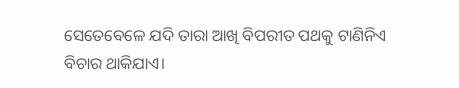ସେତେବେଳେ ଯଦି ତାରା ଆଖି ବିପରୀତ ପଥକୁ ଟାଣିନିଏ ବିଚାର ଥାକିଯାଏ।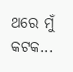ଥରେ ମୁଁ କଟକ...